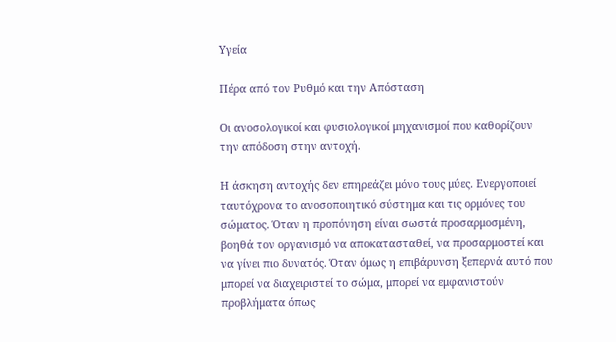Υγεία

Πέρα από τον Ρυθμό και την Απόσταση

Οι ανοσολογικοί και φυσιολογικοί μηχανισμοί που καθορίζουν την απόδοση στην αντοχή.

Η άσκηση αντοχής δεν επηρεάζει μόνο τους μύες. Ενεργοποιεί ταυτόχρονα το ανοσοποιητικό σύστημα και τις ορμόνες του σώματος. Όταν η προπόνηση είναι σωστά προσαρμοσμένη, βοηθά τον οργανισμό να αποκατασταθεί, να προσαρμοστεί και να γίνει πιο δυνατός. Όταν όμως η επιβάρυνση ξεπερνά αυτό που μπορεί να διαχειριστεί το σώμα, μπορεί να εμφανιστούν προβλήματα όπως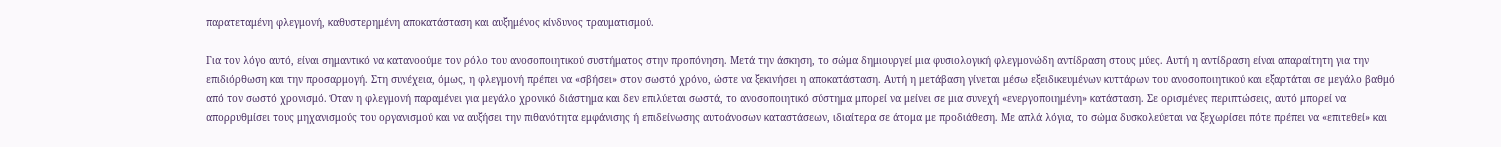παρατεταμένη φλεγμονή, καθυστερημένη αποκατάσταση και αυξημένος κίνδυνος τραυματισμού.

Για τον λόγο αυτό, είναι σημαντικό να κατανοούμε τον ρόλο του ανοσοποιητικού συστήματος στην προπόνηση. Μετά την άσκηση, το σώμα δημιουργεί μια φυσιολογική φλεγμονώδη αντίδραση στους μύες. Αυτή η αντίδραση είναι απαραίτητη για την επιδιόρθωση και την προσαρμογή. Στη συνέχεια, όμως, η φλεγμονή πρέπει να «σβήσει» στον σωστό χρόνο, ώστε να ξεκινήσει η αποκατάσταση. Αυτή η μετάβαση γίνεται μέσω εξειδικευμένων κυττάρων του ανοσοποιητικού και εξαρτάται σε μεγάλο βαθμό από τον σωστό χρονισμό. Όταν η φλεγμονή παραμένει για μεγάλο χρονικό διάστημα και δεν επιλύεται σωστά, το ανοσοποιητικό σύστημα μπορεί να μείνει σε μια συνεχή «ενεργοποιημένη» κατάσταση. Σε ορισμένες περιπτώσεις, αυτό μπορεί να απορρυθμίσει τους μηχανισμούς του οργανισμού και να αυξήσει την πιθανότητα εμφάνισης ή επιδείνωσης αυτοάνοσων καταστάσεων, ιδιαίτερα σε άτομα με προδιάθεση. Με απλά λόγια, το σώμα δυσκολεύεται να ξεχωρίσει πότε πρέπει να «επιτεθεί» και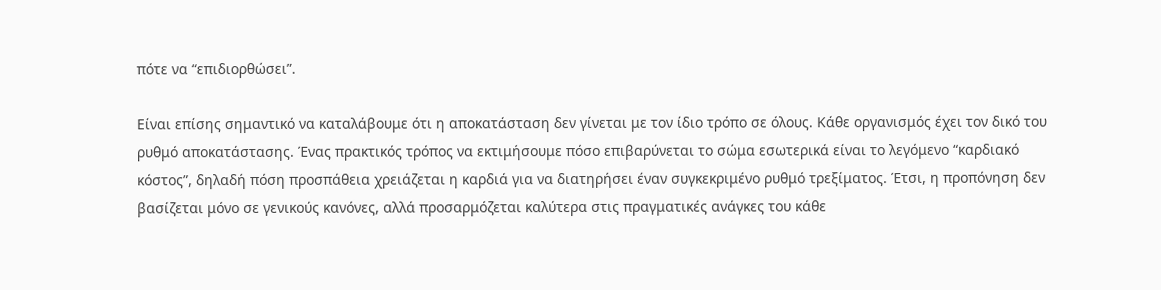πότε να “επιδιορθώσει”.

Είναι επίσης σημαντικό να καταλάβουμε ότι η αποκατάσταση δεν γίνεται με τον ίδιο τρόπο σε όλους. Κάθε οργανισμός έχει τον δικό του ρυθμό αποκατάστασης. Ένας πρακτικός τρόπος να εκτιμήσουμε πόσο επιβαρύνεται το σώμα εσωτερικά είναι το λεγόμενο “καρδιακό κόστος”, δηλαδή πόση προσπάθεια χρειάζεται η καρδιά για να διατηρήσει έναν συγκεκριμένο ρυθμό τρεξίματος. Έτσι, η προπόνηση δεν βασίζεται μόνο σε γενικούς κανόνες, αλλά προσαρμόζεται καλύτερα στις πραγματικές ανάγκες του κάθε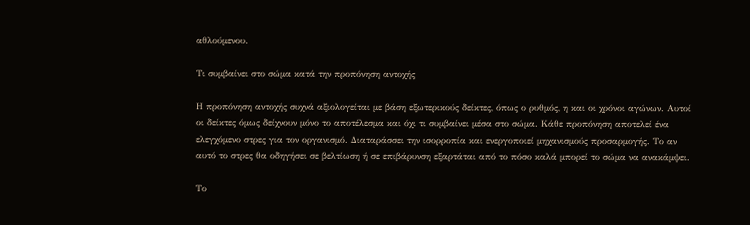αθλούμενου.

Τι συμβαίνει στο σώμα κατά την προπόνηση αντοχής

Η προπόνηση αντοχής συχνά αξιολογείται με βάση εξωτερικούς δείκτες, όπως ο ρυθμός, η και οι χρόνοι αγώνων. Αυτοί οι δείκτες όμως δείχνουν μόνο το αποτέλεσμα και όχι τι συμβαίνει μέσα στο σώμα. Κάθε προπόνηση αποτελεί ένα ελεγχόμενο στρες για τον οργανισμό. Διαταράσσει την ισορροπία και ενεργοποιεί μηχανισμούς προσαρμογής. Το αν αυτό το στρες θα οδηγήσει σε βελτίωση ή σε επιβάρυνση εξαρτάται από το πόσο καλά μπορεί το σώμα να ανακάμψει.

Το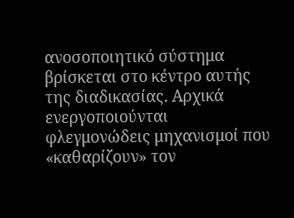ανοσοποιητικό σύστημα βρίσκεται στο κέντρο αυτής της διαδικασίας. Αρχικά ενεργοποιούνται φλεγμονώδεις μηχανισμοί που «καθαρίζουν» τον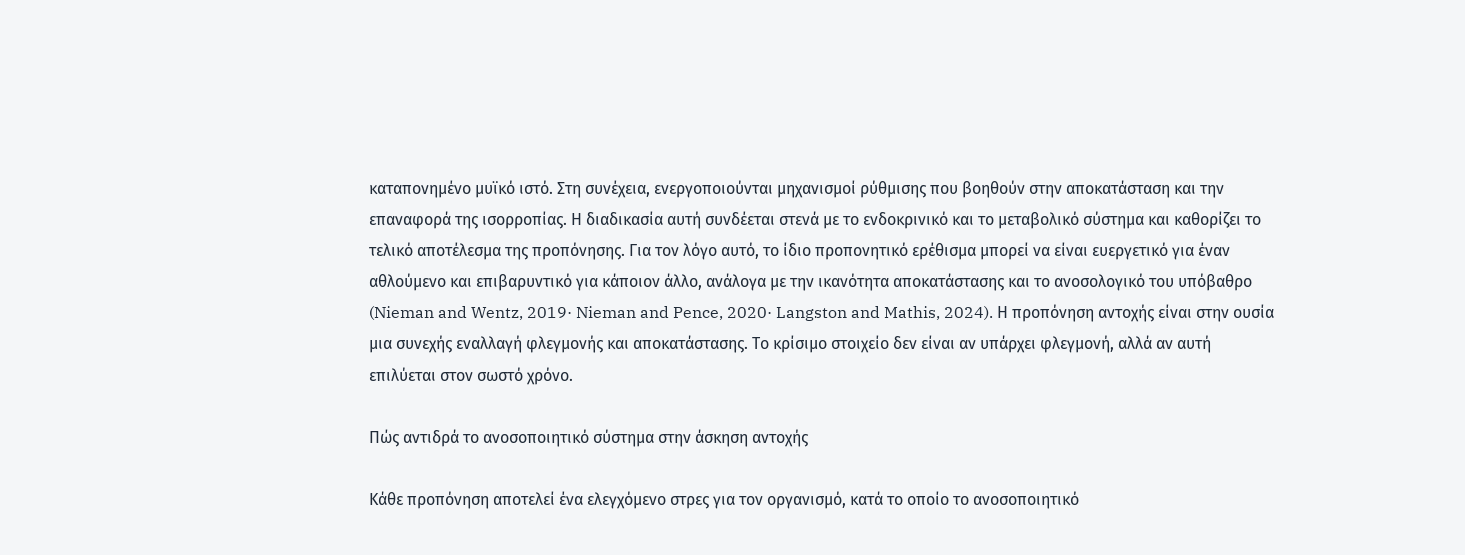καταπονημένο μυϊκό ιστό. Στη συνέχεια, ενεργοποιούνται μηχανισμοί ρύθμισης που βοηθούν στην αποκατάσταση και την επαναφορά της ισορροπίας. Η διαδικασία αυτή συνδέεται στενά με το ενδοκρινικό και το μεταβολικό σύστημα και καθορίζει το τελικό αποτέλεσμα της προπόνησης. Για τον λόγο αυτό, το ίδιο προπονητικό ερέθισμα μπορεί να είναι ευεργετικό για έναν αθλούμενο και επιβαρυντικό για κάποιον άλλο, ανάλογα με την ικανότητα αποκατάστασης και το ανοσολογικό του υπόβαθρο (Nieman and Wentz, 2019· Nieman and Pence, 2020· Langston and Mathis, 2024). Η προπόνηση αντοχής είναι στην ουσία μια συνεχής εναλλαγή φλεγμονής και αποκατάστασης. Το κρίσιμο στοιχείο δεν είναι αν υπάρχει φλεγμονή, αλλά αν αυτή επιλύεται στον σωστό χρόνο.

Πώς αντιδρά το ανοσοποιητικό σύστημα στην άσκηση αντοχής

Κάθε προπόνηση αποτελεί ένα ελεγχόμενο στρες για τον οργανισμό, κατά το οποίο το ανοσοποιητικό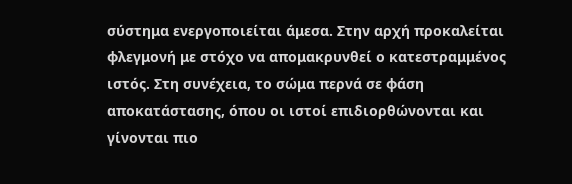σύστημα ενεργοποιείται άμεσα. Στην αρχή προκαλείται φλεγμονή με στόχο να απομακρυνθεί ο κατεστραμμένος ιστός. Στη συνέχεια, το σώμα περνά σε φάση αποκατάστασης, όπου οι ιστοί επιδιορθώνονται και γίνονται πιο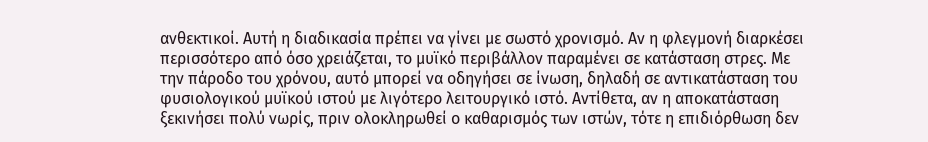ανθεκτικοί. Αυτή η διαδικασία πρέπει να γίνει με σωστό χρονισμό. Αν η φλεγμονή διαρκέσει περισσότερο από όσο χρειάζεται, το μυϊκό περιβάλλον παραμένει σε κατάσταση στρες. Με την πάροδο του χρόνου, αυτό μπορεί να οδηγήσει σε ίνωση, δηλαδή σε αντικατάσταση του φυσιολογικού μυϊκού ιστού με λιγότερο λειτουργικό ιστό. Αντίθετα, αν η αποκατάσταση ξεκινήσει πολύ νωρίς, πριν ολοκληρωθεί ο καθαρισμός των ιστών, τότε η επιδιόρθωση δεν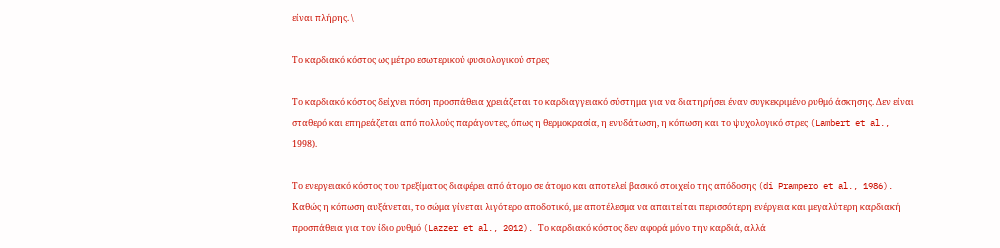είναι πλήρης. \

Το καρδιακό κόστος ως μέτρο εσωτερικού φυσιολογικού στρες

Το καρδιακό κόστος δείχνει πόση προσπάθεια χρειάζεται το καρδιαγγειακό σύστημα για να διατηρήσει έναν συγκεκριμένο ρυθμό άσκησης. Δεν είναι σταθερό και επηρεάζεται από πολλούς παράγοντες, όπως η θερμοκρασία, η ενυδάτωση, η κόπωση και το ψυχολογικό στρες (Lambert et al., 1998).

Το ενεργειακό κόστος του τρεξίματος διαφέρει από άτομο σε άτομο και αποτελεί βασικό στοιχείο της απόδοσης (di Prampero et al., 1986). Καθώς η κόπωση αυξάνεται, το σώμα γίνεται λιγότερο αποδοτικό, με αποτέλεσμα να απαιτείται περισσότερη ενέργεια και μεγαλύτερη καρδιακή προσπάθεια για τον ίδιο ρυθμό (Lazzer et al., 2012). Το καρδιακό κόστος δεν αφορά μόνο την καρδιά, αλλά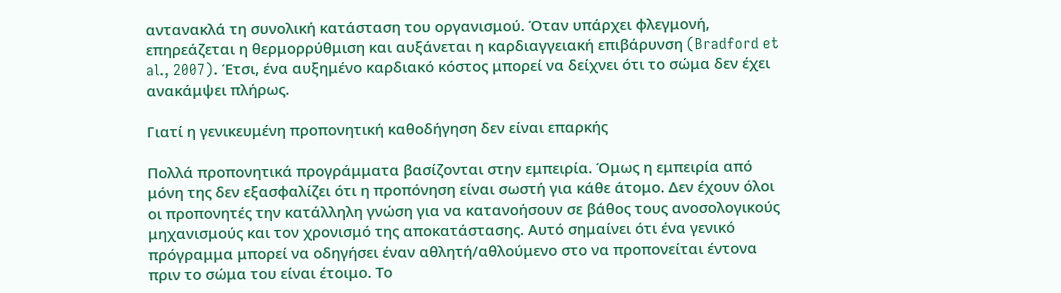αντανακλά τη συνολική κατάσταση του οργανισμού. Όταν υπάρχει φλεγμονή, επηρεάζεται η θερμορρύθμιση και αυξάνεται η καρδιαγγειακή επιβάρυνση (Bradford et al., 2007). Έτσι, ένα αυξημένο καρδιακό κόστος μπορεί να δείχνει ότι το σώμα δεν έχει ανακάμψει πλήρως.

Γιατί η γενικευμένη προπονητική καθοδήγηση δεν είναι επαρκής

Πολλά προπονητικά προγράμματα βασίζονται στην εμπειρία. Όμως η εμπειρία από μόνη της δεν εξασφαλίζει ότι η προπόνηση είναι σωστή για κάθε άτομο. Δεν έχουν όλοι οι προπονητές την κατάλληλη γνώση για να κατανοήσουν σε βάθος τους ανοσολογικούς μηχανισμούς και τον χρονισμό της αποκατάστασης. Αυτό σημαίνει ότι ένα γενικό πρόγραμμα μπορεί να οδηγήσει έναν αθλητή/αθλούμενο στο να προπονείται έντονα πριν το σώμα του είναι έτοιμο. Το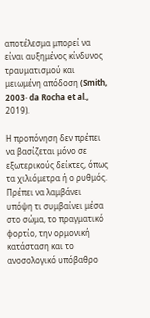αποτέλεσμα μπορεί να είναι αυξημένος κίνδυνος τραυματισμού και μειωμένη απόδοση (Smith, 2003· da Rocha et al., 2019).

Η προπόνηση δεν πρέπει να βασίζεται μόνο σε εξωτερικούς δείκτες, όπως τα χιλιόμετρα ή ο ρυθμός. Πρέπει να λαμβάνει υπόψη τι συμβαίνει μέσα στο σώμα, το πραγματικό φορτίο, την ορμονική κατάσταση και το ανοσολογικό υπόβαθρο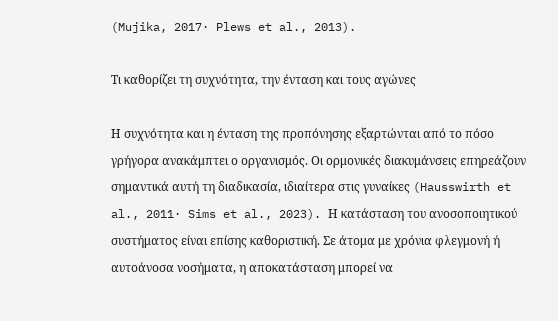(Mujika, 2017· Plews et al., 2013).

Τι καθορίζει τη συχνότητα, την ένταση και τους αγώνες

Η συχνότητα και η ένταση της προπόνησης εξαρτώνται από το πόσο γρήγορα ανακάμπτει ο οργανισμός. Οι ορμονικές διακυμάνσεις επηρεάζουν σημαντικά αυτή τη διαδικασία, ιδιαίτερα στις γυναίκες (Hausswirth et al., 2011· Sims et al., 2023). Η κατάσταση του ανοσοποιητικού συστήματος είναι επίσης καθοριστική. Σε άτομα με χρόνια φλεγμονή ή αυτοάνοσα νοσήματα, η αποκατάσταση μπορεί να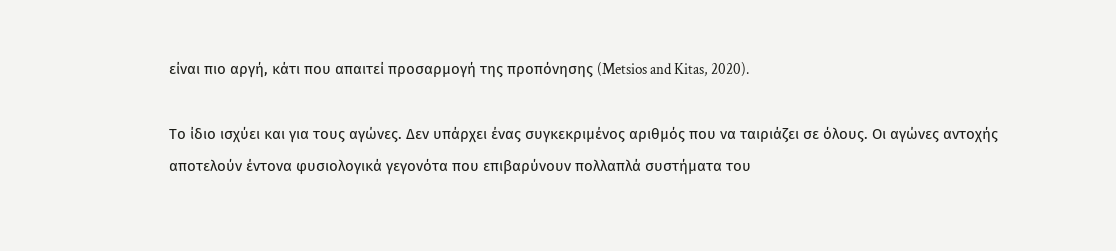είναι πιο αργή, κάτι που απαιτεί προσαρμογή της προπόνησης (Metsios and Kitas, 2020).

Το ίδιο ισχύει και για τους αγώνες. Δεν υπάρχει ένας συγκεκριμένος αριθμός που να ταιριάζει σε όλους. Οι αγώνες αντοχής αποτελούν έντονα φυσιολογικά γεγονότα που επιβαρύνουν πολλαπλά συστήματα του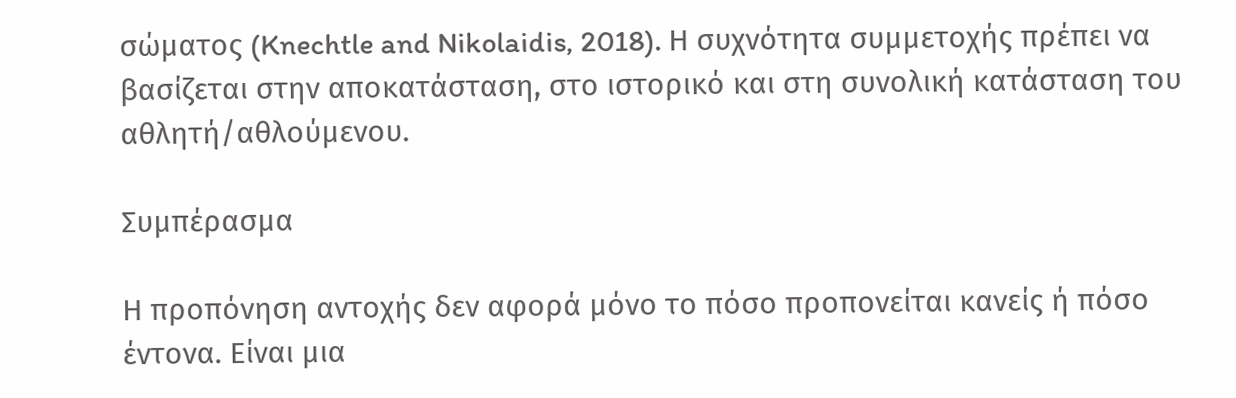σώματος (Knechtle and Nikolaidis, 2018). Η συχνότητα συμμετοχής πρέπει να βασίζεται στην αποκατάσταση, στο ιστορικό και στη συνολική κατάσταση του αθλητή/αθλούμενου.

Συμπέρασμα

Η προπόνηση αντοχής δεν αφορά μόνο το πόσο προπονείται κανείς ή πόσο έντονα. Είναι μια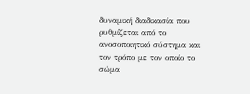δυναμική διαδικασία που ρυθμίζεται από το ανοσοποιητικό σύστημα και τον τρόπο με τον οποίο το σώμα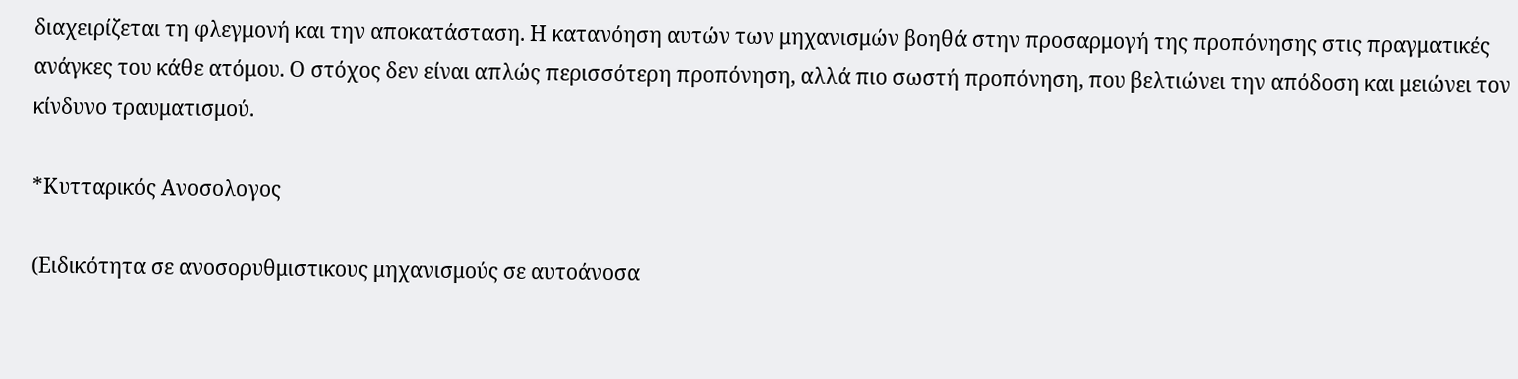διαχειρίζεται τη φλεγμονή και την αποκατάσταση. Η κατανόηση αυτών των μηχανισμών βοηθά στην προσαρμογή της προπόνησης στις πραγματικές ανάγκες του κάθε ατόμου. Ο στόχος δεν είναι απλώς περισσότερη προπόνηση, αλλά πιο σωστή προπόνηση, που βελτιώνει την απόδοση και μειώνει τον κίνδυνο τραυματισμού.

*Κυτταρικός Ανοσολογος

(Ειδικότητα σε ανοσορυθμιστικους μηχανισμούς σε αυτοάνοσα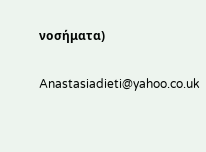νοσήματα)

Anastasiadieti@yahoo.co.uk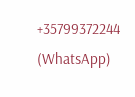+35799372244 (WhatsApp)